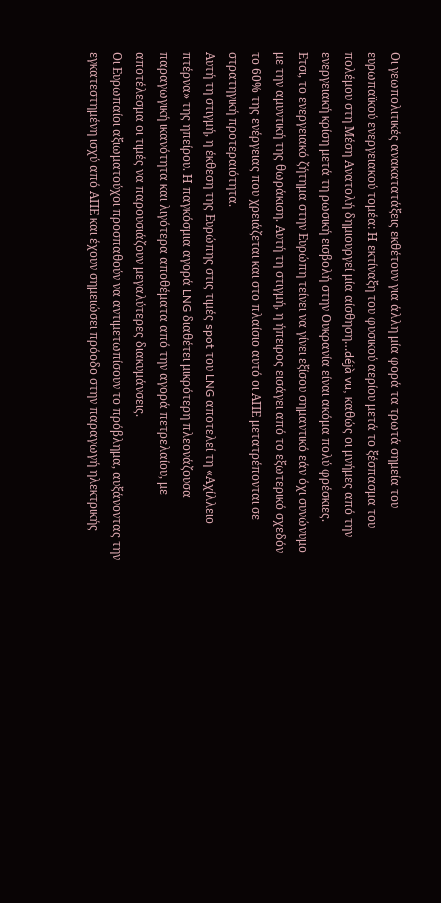Οι γεωπολιτικές ανακατατάξεις εκθέτουν για άλλη μία φορά τα τρωτά σημεία του ευρωπαϊκού ενεργειακού τομέα: Η εκτίναξη του φυσικού αερίου μετά το ξέσπασμα του πολέμου στη Μέση Ανατολή δημιουργεί μία αίσθηση…déjà vu, καθώς οι μνήμες από την ενεργειακή κρίση μετά τη ρωσική εισβολή στην Ουκρανία είναι ακόμα πολύ φρέσκιες.
Ετσι, το ενεργειακό ζήτημα στην Ευρώπη τείνει να γίνει εξίσου σημαντικό εάν όχι συνώνυμο με την αμυντική της θωράκιση. Αυτή τη στιγμή, η ήπειρος εισάγει από το εξωτερικό σχεδόν το 60% της ενέργειας που χρειάζεται και στο πλαίσιο αυτό οι ΑΠΕ μετατρέπονται σε στρατηγική προτεραιότητα.
Αυτή τη στιγμή, η έκθεση της Ευρώπης στις τιμές spot του LNG αποτελεί τη «Αχίλλειο πτέρνα» της ηπείρου. Η παγκόσμια αγορά LNG διαθέτει μικρότερη πλεονάζουσα παραγωγική ικανότητα και λιγότερα αποθέματα από την αγορά πετρελαίου, με αποτέλεσμα οι τιμές να παρουσιάζουν μεγαλύτερες διακυμάνσεις.
Οι Ευρωπαίοι αξιωματούχοι προσπαθούν να αντιμετωπίσουν το πρόβλημα, αυξάνοντας την εγκατεστημένη ισχύ από ΑΠΕ και έχουν σημειώσει πρόοδο στην παραγωγή ηλεκτρικής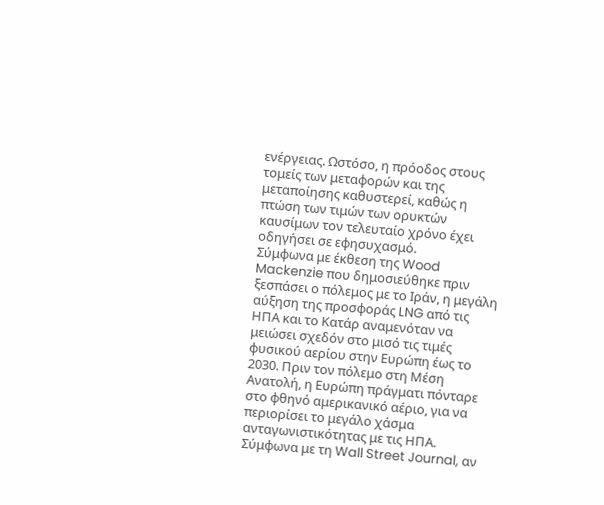ενέργειας. Ωστόσο, η πρόοδος στους τομείς των μεταφορών και της μεταποίησης καθυστερεί, καθώς η πτώση των τιμών των ορυκτών καυσίμων τον τελευταίο χρόνο έχει οδηγήσει σε εφησυχασμό.
Σύμφωνα με έκθεση της Wood Mackenzie που δημοσιεύθηκε πριν ξεσπάσει ο πόλεμος με το Ιράν, η μεγάλη αύξηση της προσφοράς LNG από τις ΗΠΑ και το Κατάρ αναμενόταν να μειώσει σχεδόν στο μισό τις τιμές φυσικού αερίου στην Ευρώπη έως το 2030. Πριν τον πόλεμο στη Μέση Ανατολή, η Ευρώπη πράγματι πόνταρε στο φθηνό αμερικανικό αέριο, για να περιορίσει το μεγάλο χάσμα ανταγωνιστικότητας με τις ΗΠΑ.
Σύμφωνα με τη Wall Street Journal, αν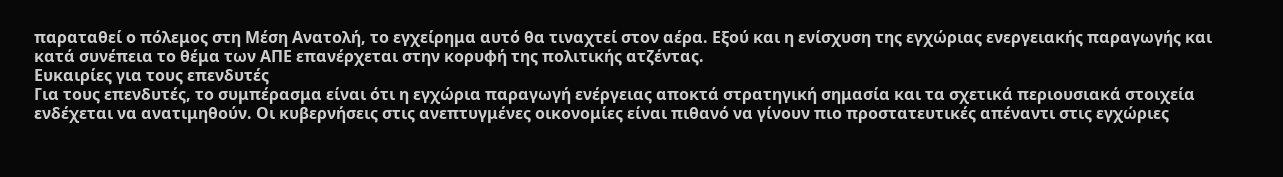παραταθεί ο πόλεμος στη Μέση Ανατολή, το εγχείρημα αυτό θα τιναχτεί στον αέρα. Εξού και η ενίσχυση της εγχώριας ενεργειακής παραγωγής και κατά συνέπεια το θέμα των ΑΠΕ επανέρχεται στην κορυφή της πολιτικής ατζέντας.
Ευκαιρίες για τους επενδυτές
Για τους επενδυτές, το συμπέρασμα είναι ότι η εγχώρια παραγωγή ενέργειας αποκτά στρατηγική σημασία και τα σχετικά περιουσιακά στοιχεία ενδέχεται να ανατιμηθούν. Οι κυβερνήσεις στις ανεπτυγμένες οικονομίες είναι πιθανό να γίνουν πιο προστατευτικές απέναντι στις εγχώριες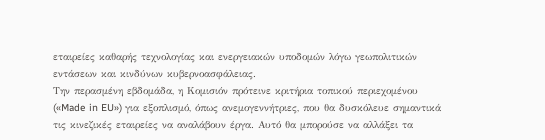εταιρείες καθαρής τεχνολογίας και ενεργειακών υποδομών λόγω γεωπολιτικών εντάσεων και κινδύνων κυβερνοασφάλειας.
Την περασμένη εβδομάδα, η Κομισιόν πρότεινε κριτήρια τοπικού περιεχομένου («Made in EU») για εξοπλισμό, όπως ανεμογεννήτριες, που θα δυσκόλευε σημαντικά τις κινεζικές εταιρείες να αναλάβουν έργα. Αυτό θα μπορούσε να αλλάξει τα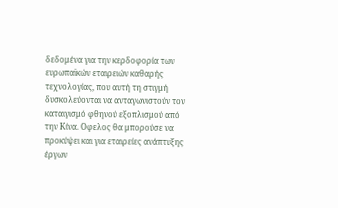δεδομένα για την κερδοφορία των ευρωπαϊκών εταιρειών καθαρής τεχνολογίας, που αυτή τη στιγμή δυσκολεύονται να ανταγωνιστούν τον καταιγισμό φθηνού εξοπλισμού από την Κίνα. Οφελος θα μπορούσε να προκύψει και για εταιρείες ανάπτυξης έργων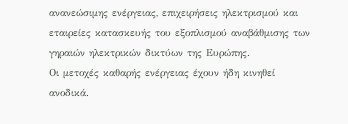ανανεώσιμης ενέργειας, επιχειρήσεις ηλεκτρισμού και εταιρείες κατασκευής του εξοπλισμού αναβάθμισης των γηραιών ηλεκτρικών δικτύων της Ευρώπης.
Οι μετοχές καθαρής ενέργειας έχουν ήδη κινηθεί ανοδικά.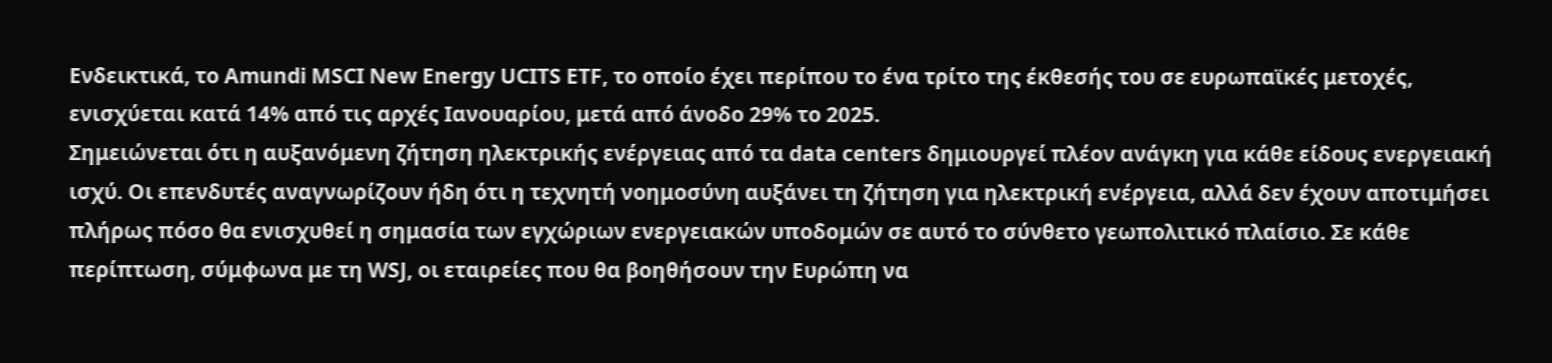Ενδεικτικά, το Amundi MSCI New Energy UCITS ETF, το οποίο έχει περίπου το ένα τρίτο της έκθεσής του σε ευρωπαϊκές μετοχές, ενισχύεται κατά 14% από τις αρχές Ιανουαρίου, μετά από άνοδο 29% το 2025.
Σημειώνεται ότι η αυξανόμενη ζήτηση ηλεκτρικής ενέργειας από τα data centers δημιουργεί πλέον ανάγκη για κάθε είδους ενεργειακή ισχύ. Οι επενδυτές αναγνωρίζουν ήδη ότι η τεχνητή νοημοσύνη αυξάνει τη ζήτηση για ηλεκτρική ενέργεια, αλλά δεν έχουν αποτιμήσει πλήρως πόσο θα ενισχυθεί η σημασία των εγχώριων ενεργειακών υποδομών σε αυτό το σύνθετο γεωπολιτικό πλαίσιο. Σε κάθε περίπτωση, σύμφωνα με τη WSJ, οι εταιρείες που θα βοηθήσουν την Ευρώπη να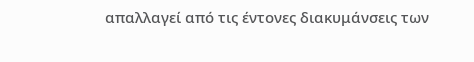απαλλαγεί από τις έντονες διακυμάνσεις των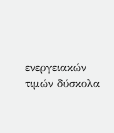ενεργειακών τιμών δύσκολα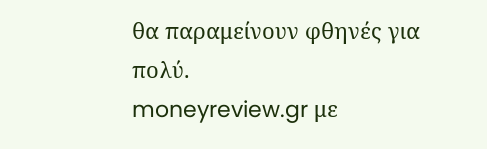θα παραμείνουν φθηνές για πολύ.
moneyreview.gr με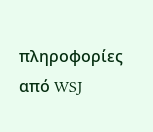πληροφορίες από WSJ